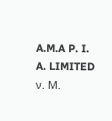A.M.A P. I. A. LIMITED ν. Μ.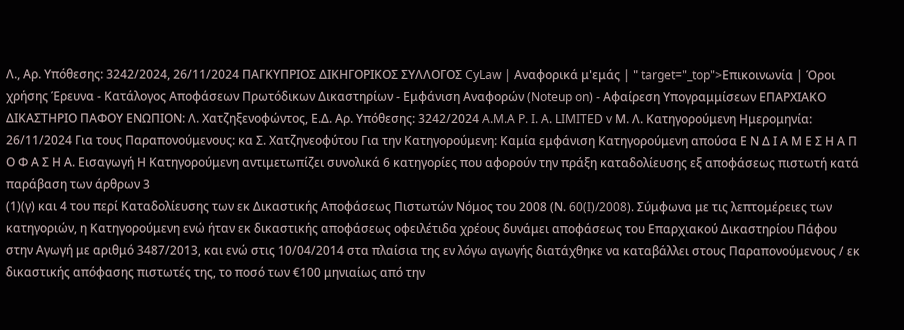Λ., Αρ. Υπόθεσης: 3242/2024, 26/11/2024 ΠΑΓΚΥΠΡΙΟΣ ΔΙΚΗΓΟΡΙΚΟΣ ΣΥΛΛΟΓΟΣ CyLaw | Αναφορικά μ'εμάς | " target="_top">Επικοινωνία | Όροι χρήσης Έρευνα - Κατάλογος Αποφάσεων Πρωτόδικων Δικαστηρίων - Εμφάνιση Αναφορών (Noteup on) - Αφαίρεση Υπογραμμίσεων ΕΠΑΡΧΙΑΚΟ ΔΙΚΑΣΤΗΡΙΟ ΠΑΦΟΥ ΕΝΩΠΙΟΝ: Λ. Χατζηξενοφώντος, Ε.Δ. Αρ. Υπόθεσης: 3242/2024 A.M.A P. I. A. LIMITED v Μ. Λ. Κατηγορούμενη Ημερομηνία: 26/11/2024 Για τους Παραπονούμενους: κα Σ. Χατζηνεοφύτου Για την Κατηγορούμενη: Καμία εμφάνιση Κατηγορούμενη απούσα Ε Ν Δ Ι Α Μ Ε Σ Η Α Π Ο Φ Α Σ Η Α. Εισαγωγή Η Κατηγορούμενη αντιμετωπίζει συνολικά 6 κατηγορίες που αφορούν την πράξη καταδολίευσης εξ αποφάσεως πιστωτή κατά παράβαση των άρθρων 3
(1)(γ) και 4 του περί Καταδολίευσης των εκ Δικαστικής Αποφάσεως Πιστωτών Νόμος του 2008 (Ν. 60(I)/2008). Σύμφωνα με τις λεπτομέρειες των κατηγοριών, η Κατηγορούμενη ενώ ήταν εκ δικαστικής αποφάσεως οφειλέτιδα χρέους δυνάμει αποφάσεως του Επαρχιακού Δικαστηρίου Πάφου στην Αγωγή με αριθμό 3487/2013, και ενώ στις 10/04/2014 στα πλαίσια της εν λόγω αγωγής διατάχθηκε να καταβάλλει στους Παραπονούμενους / εκ δικαστικής απόφασης πιστωτές της, το ποσό των €100 μηνιαίως από την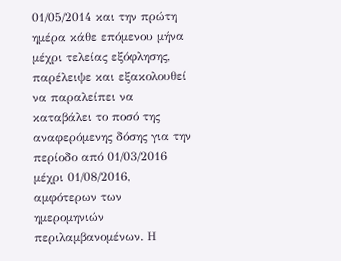01/05/2014 και την πρώτη ημέρα κάθε επόμενου μήνα μέχρι τελείας εξόφλησης, παρέλειψε και εξακολουθεί να παραλείπει να καταβάλει το ποσό της αναφερόμενης δόσης για την περίοδο από 01/03/2016 μέχρι 01/08/2016, αμφότερων των ημερομηνιών περιλαμβανομένων. Η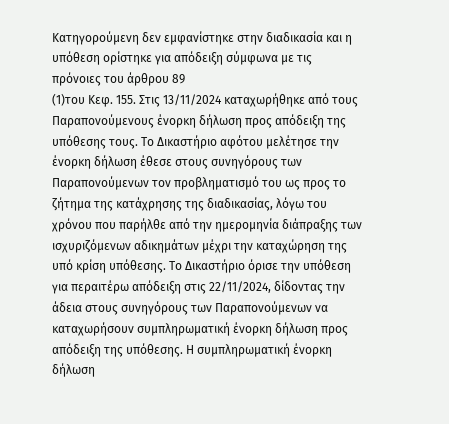Κατηγορούμενη δεν εμφανίστηκε στην διαδικασία και η υπόθεση ορίστηκε για απόδειξη σύμφωνα με τις πρόνοιες του άρθρου 89
(1)του Κεφ. 155. Στις 13/11/2024 καταχωρήθηκε από τους Παραπονούμενους ένορκη δήλωση προς απόδειξη της υπόθεσης τους. Το Δικαστήριο αφότου μελέτησε την ένορκη δήλωση έθεσε στους συνηγόρους των Παραπονούμενων τον προβληματισμό του ως προς το ζήτημα της κατάχρησης της διαδικασίας, λόγω του χρόνου που παρήλθε από την ημερομηνία διάπραξης των ισχυριζόμενων αδικημάτων μέχρι την καταχώρηση της υπό κρίση υπόθεσης. Το Δικαστήριο όρισε την υπόθεση για περαιτέρω απόδειξη στις 22/11/2024, δίδοντας την άδεια στους συνηγόρους των Παραπονούμενων να καταχωρήσουν συμπληρωματική ένορκη δήλωση προς απόδειξη της υπόθεσης. Η συμπληρωματική ένορκη δήλωση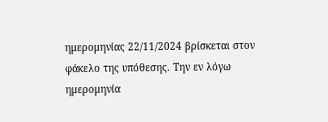ημερομηνίας 22/11/2024 βρίσκεται στον φάκελο της υπόθεσης. Την εν λόγω ημερομηνία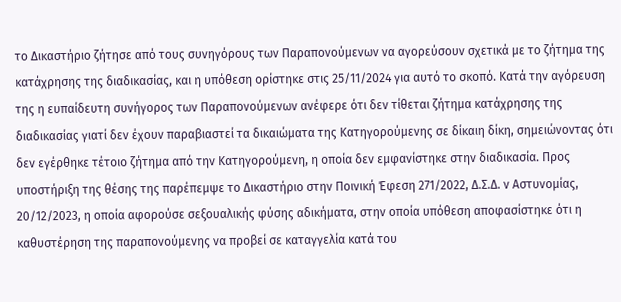το Δικαστήριο ζήτησε από τους συνηγόρους των Παραπονούμενων να αγορεύσουν σχετικά με το ζήτημα της κατάχρησης της διαδικασίας, και η υπόθεση ορίστηκε στις 25/11/2024 για αυτό το σκοπό. Κατά την αγόρευση της η ευπαίδευτη συνήγορος των Παραπονούμενων ανέφερε ότι δεν τίθεται ζήτημα κατάχρησης της διαδικασίας γιατί δεν έχουν παραβιαστεί τα δικαιώματα της Κατηγορούμενης σε δίκαιη δίκη, σημειώνοντας ότι δεν εγέρθηκε τέτοιο ζήτημα από την Κατηγορούμενη, η οποία δεν εμφανίστηκε στην διαδικασία. Προς υποστήριξη της θέσης της παρέπεμψε το Δικαστήριο στην Ποινική Έφεση 271/2022, Δ.Σ.Δ. ν Αστυνομίας, 20/12/2023, η οποία αφορούσε σεξουαλικής φύσης αδικήματα, στην οποία υπόθεση αποφασίστηκε ότι η καθυστέρηση της παραπονούμενης να προβεί σε καταγγελία κατά του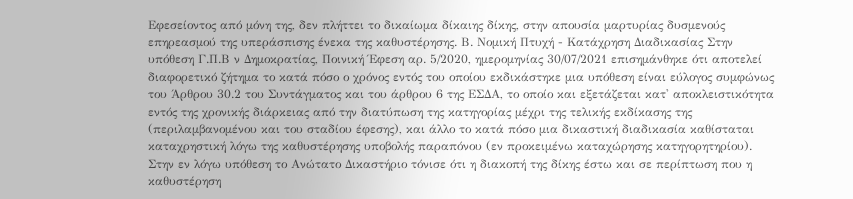Εφεσείοντος από μόνη της, δεν πλήττει το δικαίωμα δίκαιης δίκης, στην απουσία μαρτυρίας δυσμενούς επηρεασμού της υπεράσπισης ένεκα της καθυστέρησης. Β. Νομική Πτυχή - Κατάχρηση Διαδικασίας Στην υπόθεση Γ.Π.Β ν Δημοκρατίας, Ποινική Έφεση αρ. 5/2020, ημερομηνίας 30/07/2021 επισημάνθηκε ότι αποτελεί διαφορετικό ζήτημα το κατά πόσο ο χρόνος εντός του οποίου εκδικάστηκε μια υπόθεση είναι εύλογος συμφώνως του Άρθρου 30.2 του Συντάγματος και του άρθρου 6 της ΕΣΔΑ, το οποίο και εξετάζεται κατ' αποκλειστικότητα εντός της χρονικής διάρκειας από την διατύπωση της κατηγορίας μέχρι της τελικής εκδίκασης της (περιλαμβανομένου και του σταδίου έφεσης), και άλλο το κατά πόσο μια δικαστική διαδικασία καθίσταται καταχρηστική λόγω της καθυστέρησης υποβολής παραπόνου (εν προκειμένω καταχώρησης κατηγορητηρίου). Στην εν λόγω υπόθεση το Ανώτατο Δικαστήριο τόνισε ότι η διακοπή της δίκης έστω και σε περίπτωση που η καθυστέρηση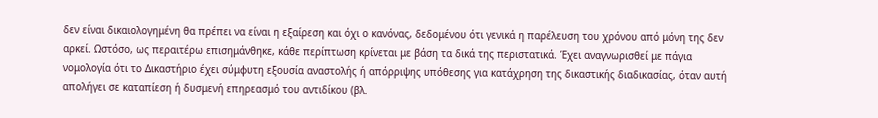δεν είναι δικαιολογημένη θα πρέπει να είναι η εξαίρεση και όχι ο κανόνας, δεδομένου ότι γενικά η παρέλευση του χρόνου από μόνη της δεν αρκεί. Ωστόσο, ως περαιτέρω επισημάνθηκε, κάθε περίπτωση κρίνεται με βάση τα δικά της περιστατικά. Έχει αναγνωρισθεί με πάγια νομολογία ότι το Δικαστήριο έχει σύμφυτη εξουσία αναστολής ή απόρριψης υπόθεσης για κατάχρηση της δικαστικής διαδικασίας, όταν αυτή απολήγει σε καταπίεση ή δυσμενή επηρεασμό του αντιδίκου (βλ.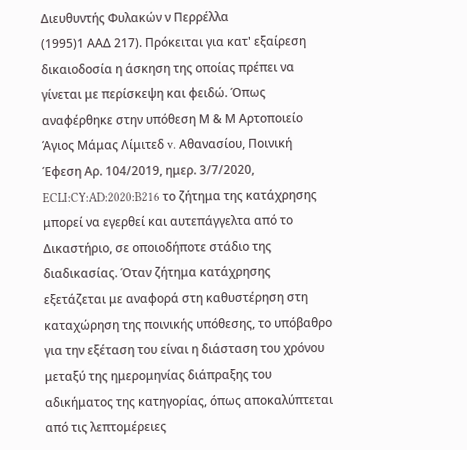Διευθυντής Φυλακών ν Περρέλλα
(1995)1 ΑΑΔ 217). Πρόκειται για κατ' εξαίρεση δικαιοδοσία η άσκηση της οποίας πρέπει να γίνεται με περίσκεψη και φειδώ. Όπως αναφέρθηκε στην υπόθεση Μ & Μ Αρτοποιείο Άγιος Μάμας Λίμιτεδ v. Αθανασίου, Ποινική Έφεση Αρ. 104/2019, ημερ. 3/7/2020, ECLI:CY:AD:2020:B216 το ζήτημα της κατάχρησης μπορεί να εγερθεί και αυτεπάγγελτα από το Δικαστήριο, σε οποιοδήποτε στάδιο της διαδικασίας. Όταν ζήτημα κατάχρησης εξετάζεται με αναφορά στη καθυστέρηση στη καταχώρηση της ποινικής υπόθεσης, το υπόβαθρο για την εξέταση του είναι η διάσταση του χρόνου μεταξύ της ημερομηνίας διάπραξης του αδικήματος της κατηγορίας, όπως αποκαλύπτεται από τις λεπτομέρειες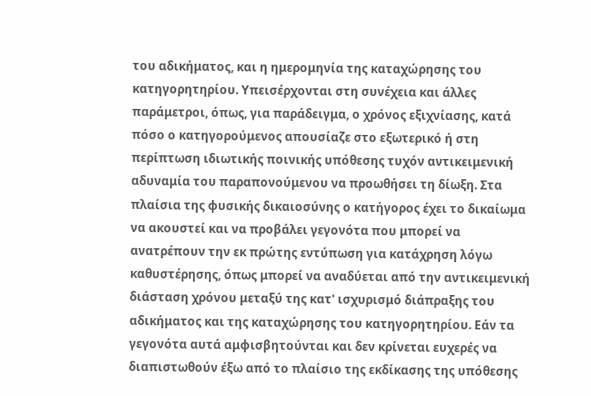του αδικήματος, και η ημερομηνία της καταχώρησης του κατηγορητηρίου. Υπεισέρχονται στη συνέχεια και άλλες παράμετροι, όπως, για παράδειγμα, ο χρόνος εξιχνίασης, κατά πόσο ο κατηγορούμενος απουσίαζε στο εξωτερικό ή στη περίπτωση ιδιωτικής ποινικής υπόθεσης τυχόν αντικειμενική αδυναμία του παραπονούμενου να προωθήσει τη δίωξη. Στα πλαίσια της φυσικής δικαιοσύνης ο κατήγορος έχει το δικαίωμα να ακουστεί και να προβάλει γεγονότα που μπορεί να ανατρέπουν την εκ πρώτης εντύπωση για κατάχρηση λόγω καθυστέρησης, όπως μπορεί να αναδύεται από την αντικειμενική διάσταση χρόνου μεταξύ της κατ' ισχυρισμό διάπραξης του αδικήματος και της καταχώρησης του κατηγορητηρίου. Εάν τα γεγονότα αυτά αμφισβητούνται και δεν κρίνεται ευχερές να διαπιστωθούν έξω από το πλαίσιο της εκδίκασης της υπόθεσης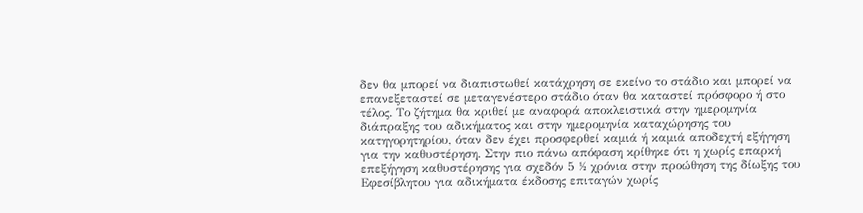δεν θα μπορεί να διαπιστωθεί κατάχρηση σε εκείνο το στάδιο και μπορεί να επανεξεταστεί σε μεταγενέστερο στάδιο όταν θα καταστεί πρόσφορο ή στο τέλος. Το ζήτημα θα κριθεί με αναφορά αποκλειστικά στην ημερομηνία διάπραξης του αδικήματος και στην ημερομηνία καταχώρησης του κατηγορητηρίου, όταν δεν έχει προσφερθεί καμιά ή καμιά αποδεχτή εξήγηση για την καθυστέρηση. Στην πιο πάνω απόφαση κρίθηκε ότι η χωρίς επαρκή επεξήγηση καθυστέρησης για σχεδόν 5 ½ χρόνια στην προώθηση της δίωξης του Εφεσίβλητου για αδικήματα έκδοσης επιταγών χωρίς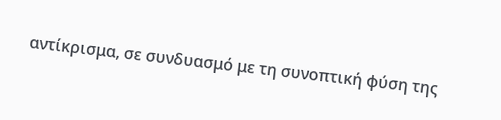αντίκρισμα, σε συνδυασμό με τη συνοπτική φύση της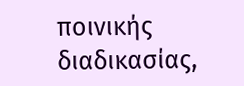ποινικής διαδικασίας,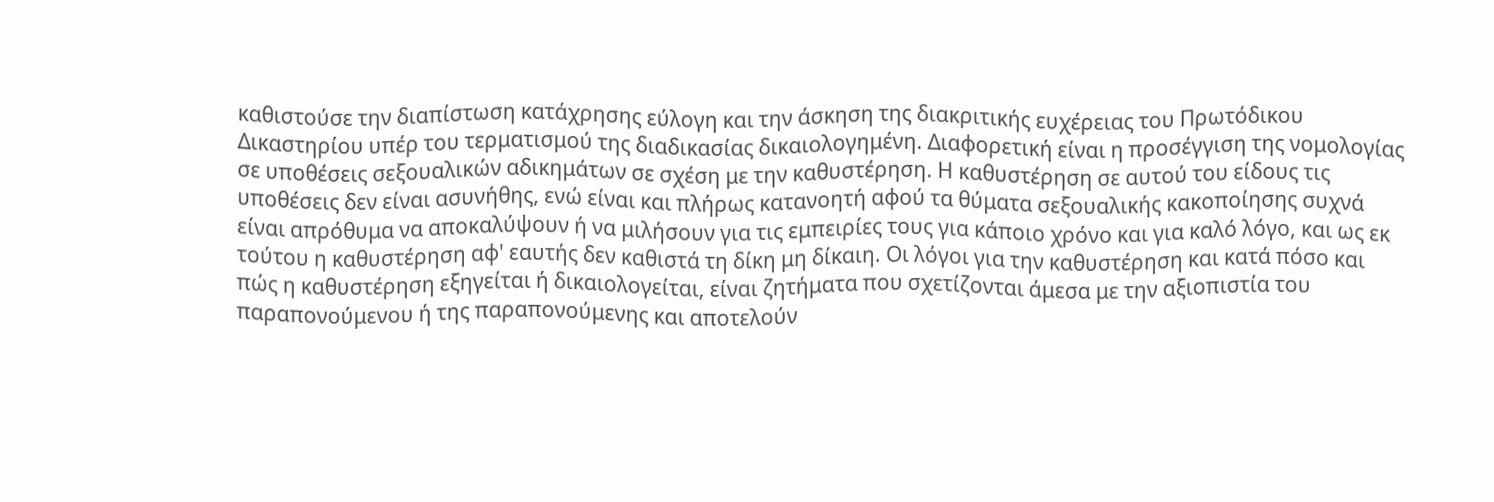καθιστούσε την διαπίστωση κατάχρησης εύλογη και την άσκηση της διακριτικής ευχέρειας του Πρωτόδικου Δικαστηρίου υπέρ του τερματισμού της διαδικασίας δικαιολογημένη. Διαφορετική είναι η προσέγγιση της νομολογίας σε υποθέσεις σεξουαλικών αδικημάτων σε σχέση με την καθυστέρηση. Η καθυστέρηση σε αυτού του είδους τις υποθέσεις δεν είναι ασυνήθης, ενώ είναι και πλήρως κατανοητή αφού τα θύματα σεξουαλικής κακοποίησης συχνά είναι απρόθυμα να αποκαλύψουν ή να μιλήσουν για τις εμπειρίες τους για κάποιο χρόνο και για καλό λόγο, και ως εκ τούτου η καθυστέρηση αφ' εαυτής δεν καθιστά τη δίκη μη δίκαιη. Οι λόγοι για την καθυστέρηση και κατά πόσο και πώς η καθυστέρηση εξηγείται ή δικαιολογείται, είναι ζητήματα που σχετίζονται άμεσα με την αξιοπιστία του παραπονούμενου ή της παραπονούμενης και αποτελούν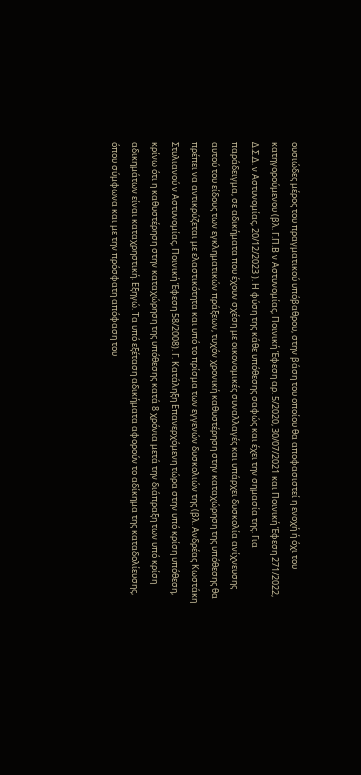ουσιώδες μέρος του πραγματικού υπόβαθρου, στην βάση του οποίου θα αποφασιστεί η ενοχή ή όχι του κατηγορούμενου (βλ. Γ.Π.Β ν Αστυνομίας, Ποινική Έφεση αρ. 5/2020, 30/07/2021 και Ποινική Έφεση 271/2022, Δ.Σ.Δ. ν Αστυνομίας, 20/12/2023 ). Η φύση της κάθε υπόθεσης σαφώς και έχει την σημασία της. Για παράδειγμα, σε αδικήματα που έχουν σχέση με οικονομικές συναλλαγές και υπάρχει δυσκολία ανίχνευσης αυτού του είδους των εγκληματικών πράξεων, τυχόν χρονική καθυστέρηση στην καταχώρηση της υπόθεσης θα πρέπει να αντικρύζεται με ελαστικότητα και υπό το πρίσμα των εγγενών δυσκολιών της (βλ. Ανδρέας Κωστάκη Στυλιανού ν Αστυνομίας, Ποινική Έφεση 58/2008). Γ. Κατάληξη Επανερχόμενη τώρα στην υπό κρίση υπόθεση, κρίνω ότι η καθυστέρηση στην καταχώρηση της υπόθεσης κατά 8 χρόνια μετά την διάπραξη των υπό κρίση αδικημάτων είναι καταχρηστική. Εξηγώ. Τα υπό εξέταση αδικήματα αφορούν το αδίκημα της καταδολίευσης, όπου σύμφωνα και με την πρόσφατη απόφαση του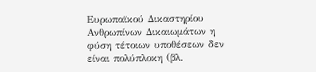Ευρωπαϊκού Δικαστηρίου Ανθρωπίνων Δικαιωμάτων η φύση τέτοιων υποθέσεων δεν είναι πολύπλοκη (βλ.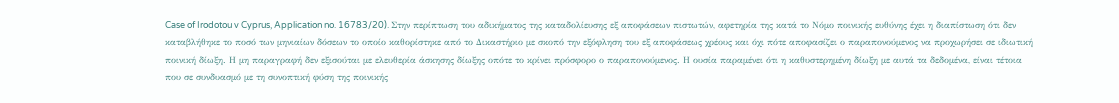Case of Irodotou v Cyprus, Application no. 16783/20). Στην περίπτωση του αδικήματος της καταδολίευσης εξ αποφάσεων πιστωτών, αφετηρία της κατά το Νόμο ποινικής ευθύνης έχει η διαπίστωση ότι δεν καταβλήθηκε το ποσό των μηνιαίων δόσεων το οποίο καθορίστηκε από το Δικαστήριο με σκοπό την εξόφληση του εξ αποφάσεως χρέους και όχι πότε αποφασίζει ο παραπονούμενος να προχωρήσει σε ιδιωτική ποινική δίωξη. Η μη παραγραφή δεν εξισούται με ελευθερία άσκησης δίωξης οπότε το κρίνει πρόσφορο ο παραπονούμενος. Η ουσία παραμένει ότι η καθυστερημένη δίωξη με αυτά τα δεδομένα, είναι τέτοια που σε συνδυασμό με τη συνοπτική φύση της ποινικής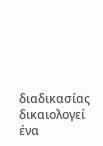διαδικασίας δικαιολογεί ένα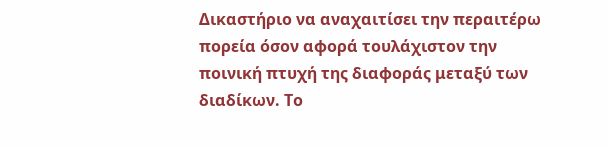Δικαστήριο να αναχαιτίσει την περαιτέρω πορεία όσον αφορά τουλάχιστον την ποινική πτυχή της διαφοράς μεταξύ των διαδίκων. Το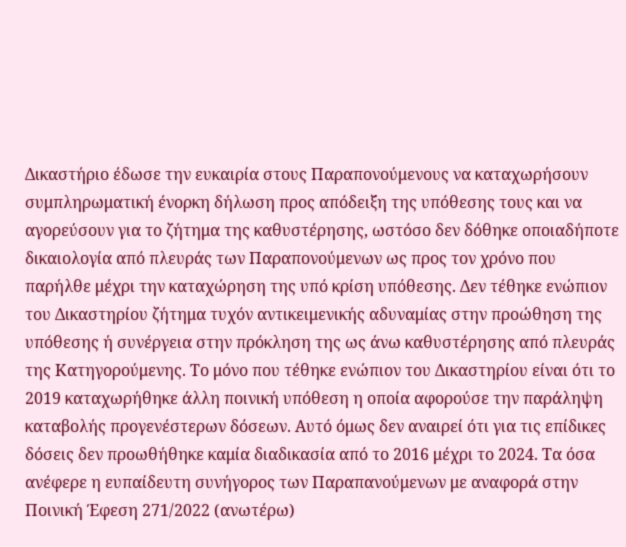Δικαστήριο έδωσε την ευκαιρία στους Παραπονούμενους να καταχωρήσουν συμπληρωματική ένορκη δήλωση προς απόδειξη της υπόθεσης τους και να αγορεύσουν για το ζήτημα της καθυστέρησης, ωστόσο δεν δόθηκε οποιαδήποτε δικαιολογία από πλευράς των Παραπονούμενων ως προς τον χρόνο που παρήλθε μέχρι την καταχώρηση της υπό κρίση υπόθεσης. Δεν τέθηκε ενώπιον του Δικαστηρίου ζήτημα τυχόν αντικειμενικής αδυναμίας στην προώθηση της υπόθεσης ή συνέργεια στην πρόκληση της ως άνω καθυστέρησης από πλευράς της Κατηγορούμενης. Το μόνο που τέθηκε ενώπιον του Δικαστηρίου είναι ότι το 2019 καταχωρήθηκε άλλη ποινική υπόθεση η οποία αφορούσε την παράληψη καταβολής προγενέστερων δόσεων. Αυτό όμως δεν αναιρεί ότι για τις επίδικες δόσεις δεν προωθήθηκε καμία διαδικασία από το 2016 μέχρι το 2024. Τα όσα ανέφερε η ευπαίδευτη συνήγορος των Παραπανούμενων με αναφορά στην Ποινική Έφεση 271/2022 (ανωτέρω)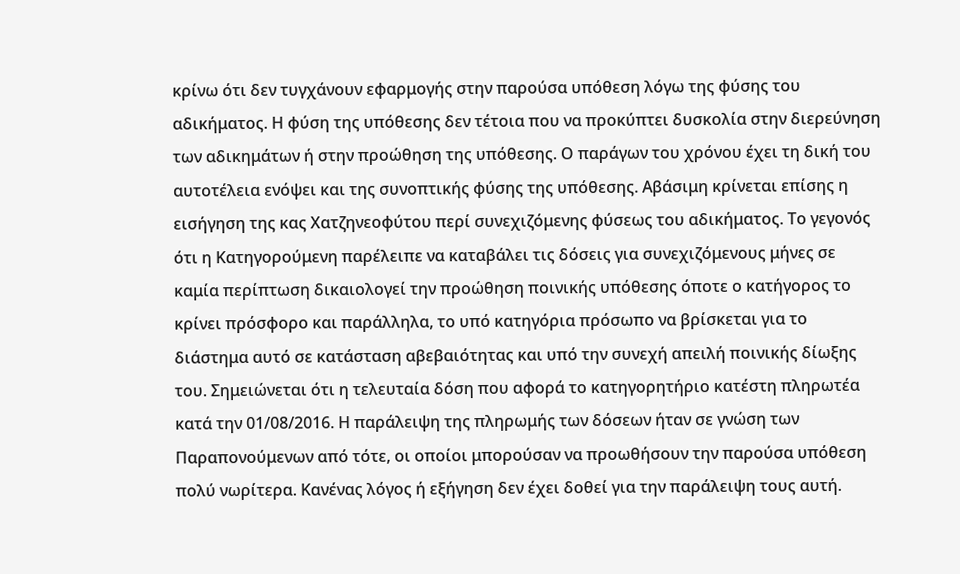κρίνω ότι δεν τυγχάνουν εφαρμογής στην παρούσα υπόθεση λόγω της φύσης του αδικήματος. Η φύση της υπόθεσης δεν τέτοια που να προκύπτει δυσκολία στην διερεύνηση των αδικημάτων ή στην προώθηση της υπόθεσης. Ο παράγων του χρόνου έχει τη δική του αυτοτέλεια ενόψει και της συνοπτικής φύσης της υπόθεσης. Αβάσιμη κρίνεται επίσης η εισήγηση της κας Χατζηνεοφύτου περί συνεχιζόμενης φύσεως του αδικήματος. Το γεγονός ότι η Κατηγορούμενη παρέλειπε να καταβάλει τις δόσεις για συνεχιζόμενους μήνες σε καμία περίπτωση δικαιολογεί την προώθηση ποινικής υπόθεσης όποτε ο κατήγορος το κρίνει πρόσφορο και παράλληλα, το υπό κατηγόρια πρόσωπο να βρίσκεται για το διάστημα αυτό σε κατάσταση αβεβαιότητας και υπό την συνεχή απειλή ποινικής δίωξης του. Σημειώνεται ότι η τελευταία δόση που αφορά το κατηγορητήριο κατέστη πληρωτέα κατά την 01/08/2016. Η παράλειψη της πληρωμής των δόσεων ήταν σε γνώση των Παραπονούμενων από τότε, οι οποίοι μπορούσαν να προωθήσουν την παρούσα υπόθεση πολύ νωρίτερα. Κανένας λόγος ή εξήγηση δεν έχει δοθεί για την παράλειψη τους αυτή.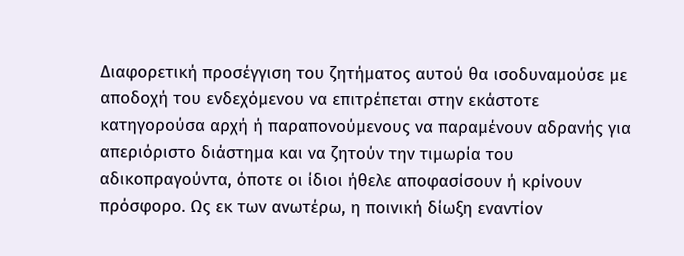Διαφορετική προσέγγιση του ζητήματος αυτού θα ισοδυναμούσε με αποδοχή του ενδεχόμενου να επιτρέπεται στην εκάστοτε κατηγορούσα αρχή ή παραπονούμενους να παραμένουν αδρανής για απεριόριστο διάστημα και να ζητούν την τιμωρία του αδικοπραγούντα, όποτε οι ίδιοι ήθελε αποφασίσουν ή κρίνουν πρόσφορο. Ως εκ των ανωτέρω, η ποινική δίωξη εναντίον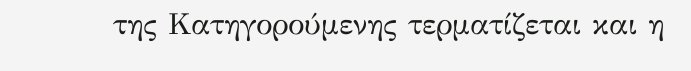της Κατηγορούμενης τερματίζεται και η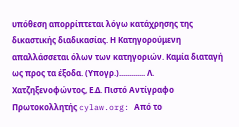υπόθεση απορρίπτεται λόγω κατάχρησης της δικαστικής διαδικασίας. Η Κατηγορούμενη απαλλάσσεται όλων των κατηγοριών. Καμία διαταγή ως προς τα έξοδα. (Υπογρ.)............. Λ. Χατζηξενοφώντος, Ε.Δ. Πιστό Αντίγραφο Πρωτοκολλητής cylaw.org: Από το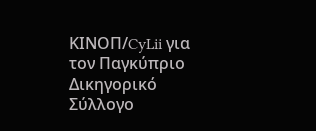ΚΙΝOΠ/CyLii για τον Παγκύπριο Δικηγορικό Σύλλογο